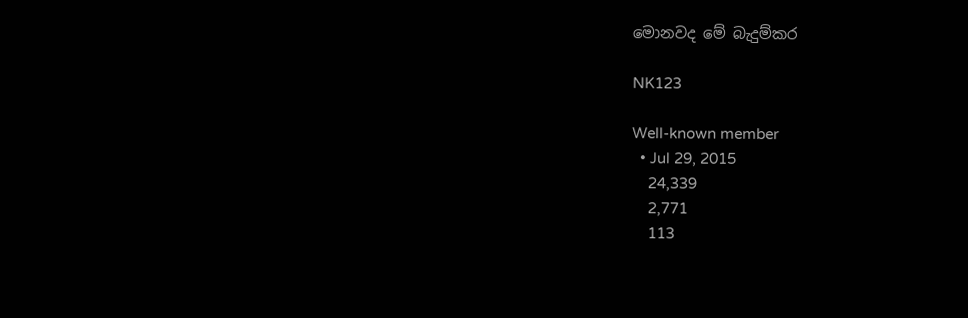මොනවද මේ බැදුම්කර

NK123

Well-known member
  • Jul 29, 2015
    24,339
    2,771
    113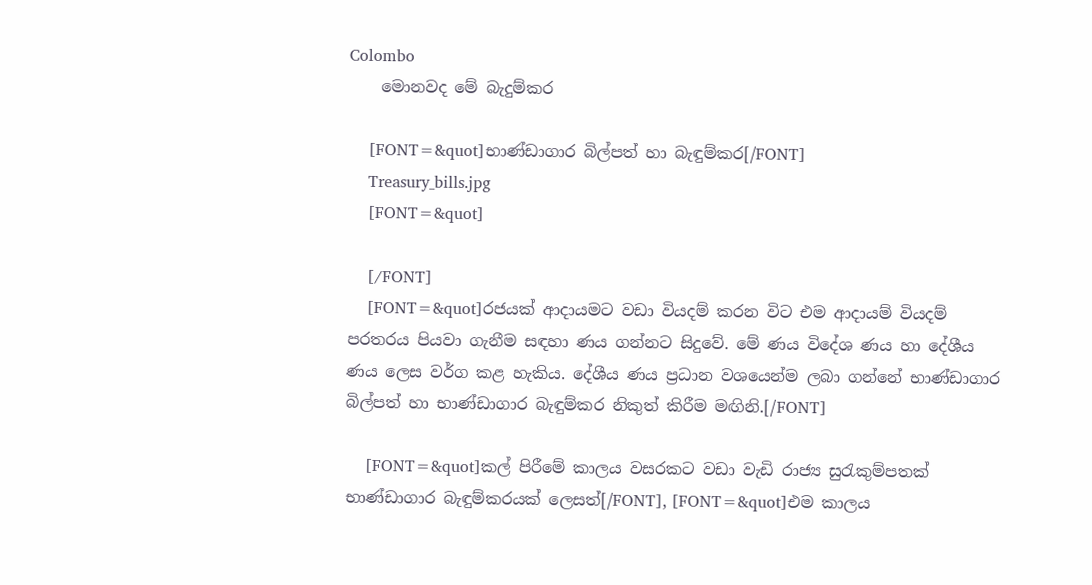Colombo
    මොනවද මේ බැදුම්කර

    [FONT=&quot]භාණ්ඩාගාර බිල්පත් හා බැඳුම්කර[/FONT]
    Treasury_bills.jpg
    [FONT=&quot]

    [/FONT]
    [FONT=&quot]රජයක් ආදායමට වඩා වියදම් කරන විට එම ආදායම් වියදම් පරතරය පියවා ගැනීම සඳහා ණය ගන්නට සිදුවේ. මේ ණය විදේශ ණය හා දේශීය ණය ලෙස වර්ග කළ හැකිය. දේශීය ණය ප්‍රධාන වශයෙන්ම ලබා ගන්නේ භාණ්ඩාගාර බිල්පත් හා භාණ්ඩාගාර බැඳුම්කර නිකුත් කිරීම මඟිනි.[/FONT]

    [FONT=&quot]කල් පිරීමේ කාලය වසරකට වඩා වැඩි රාජ්‍ය සුරැකුම්පතක් භාණ්ඩාගාර බැඳුම්කරයක් ලෙසත්[/FONT], [FONT=&quot]එම කාලය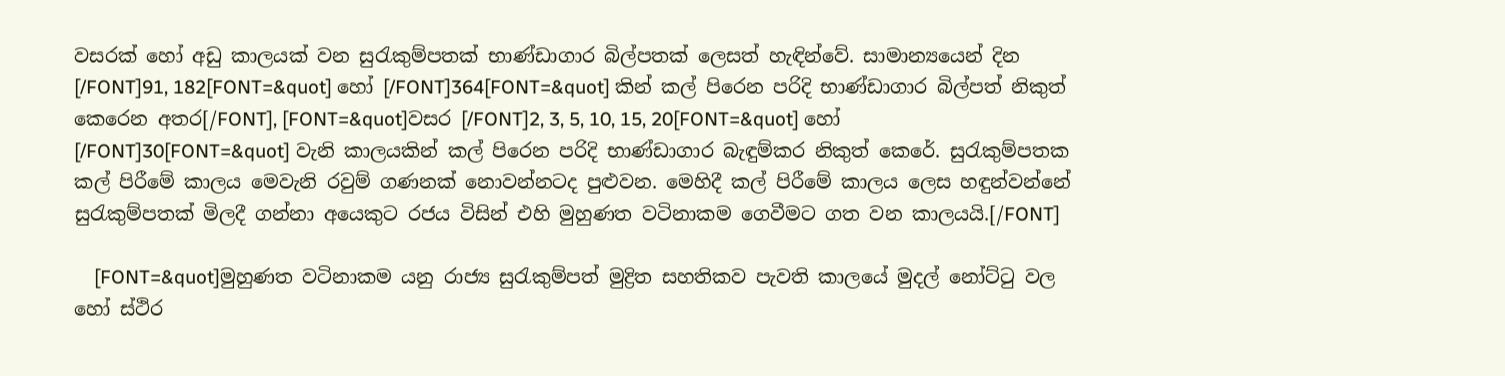වසරක් හෝ අඩු කාලයක් වන සුරැකුම්පතක් භාණ්ඩාගාර බිල්පතක් ලෙසත් හැඳින්වේ. සාමාන්‍යයෙන් දින [/FONT]91, 182[FONT=&quot] හෝ [/FONT]364[FONT=&quot] කින් කල් පිරෙන පරිදි භාණ්ඩාගාර බිල්පත් නිකුත් කෙරෙන අතර[/FONT], [FONT=&quot]වසර [/FONT]2, 3, 5, 10, 15, 20[FONT=&quot] හෝ [/FONT]30[FONT=&quot] වැනි කාලයකින් කල් පිරෙන පරිදි භාණ්ඩාගාර බැඳුම්කර නිකුත් කෙරේ. සුරැකුම්පතක කල් පිරීමේ කාලය මෙවැනි රවුම් ගණනක් නොවන්නටද පුළුවන. මෙහිදී කල් පිරීමේ කාලය ලෙස හඳුන්වන්නේ සුරැකුම්පතක් මිලදී ගන්නා අයෙකුට රජය විසින් එහි මුහුණත වටිනාකම ගෙවීමට ගත වන කාලයයි.[/FONT]

    [FONT=&quot]මුහුණත වටිනාකම යනු රාජ්‍ය සුරැකුම්පත් මුද්‍රිත සහතිකව පැවති කාලයේ මුදල් නෝට්ටු වල හෝ ස්ථිර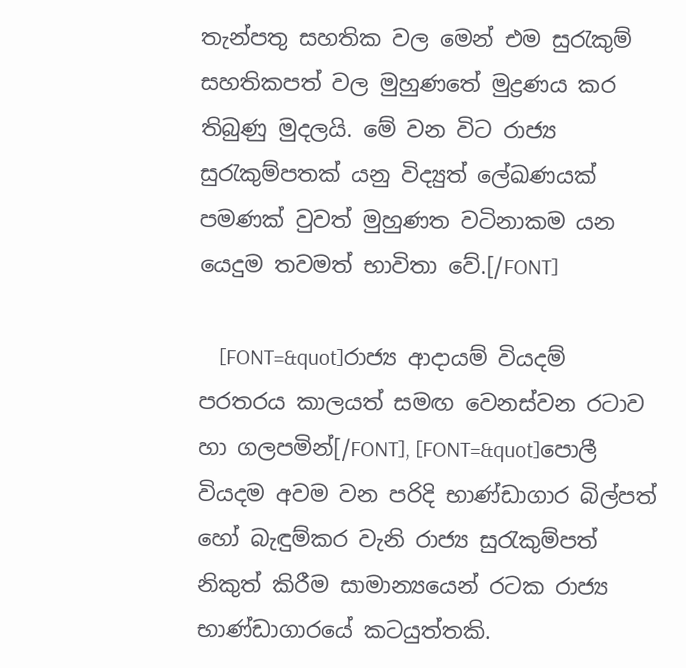තැන්පතු සහතික වල මෙන් එම සුරැකුම් සහතිකපත් වල මුහුණතේ මුද්‍රණය කර තිබුණු මුදලයි. මේ වන විට රාජ්‍ය සුරැකුම්පතක් යනු විද්‍යුත් ලේඛණයක් පමණක් වුවත් මුහුණත වටිනාකම යන යෙදුම තවමත් භාවිතා වේ.[/FONT]

    [FONT=&quot]රාජ්‍ය ආදායම් වියදම් පරතරය කාලයත් සමඟ වෙනස්වන රටාව හා ගලපමින්[/FONT], [FONT=&quot]පොලී වියදම අවම වන පරිදි භාණ්ඩාගාර බිල්පත් හෝ බැඳුම්කර වැනි රාජ්‍ය සුරැකුම්පත් නිකුත් කිරීම සාමාන්‍යයෙන් රටක රාජ්‍ය භාණ්ඩාගාරයේ කටයුත්තකි.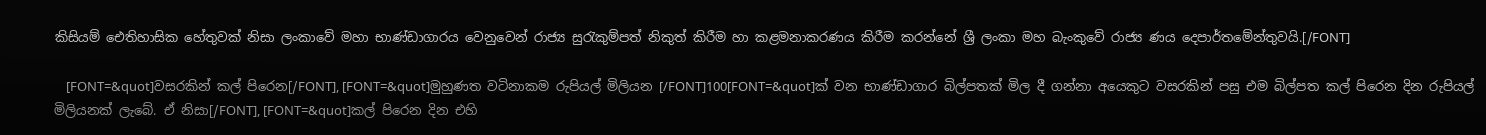කිසියම් ඓතිහාසික හේතුවක් නිසා ලංකාවේ මහා භාණ්ඩාගාරය වෙනුවෙන් රාජ්‍ය සුරැකුම්පත් නිකුත් කිරීම හා කළමනාකරණය කිරීම කරන්නේ ශ්‍රී ලංකා මහ බැංකුවේ රාජ්‍ය ණය දෙපාර්තමේන්තුවයි.[/FONT]

    [FONT=&quot]වසරකින් කල් පිරෙන[/FONT], [FONT=&quot]මුහුණත වටිනාකම රුපියල් මිලියන [/FONT]100[FONT=&quot]ක් වන භාණ්ඩාගාර බිල්පතක් මිල දී ගන්නා අයෙකුට වසරකින් පසු එම බිල්පත කල් පිරෙන දින රුපියල් මිලියනක් ලැබේ. ඒ නිසා[/FONT], [FONT=&quot]කල් පිරෙන දින එහි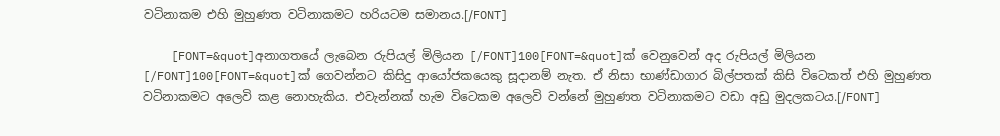වටිනාකම එහි මුහුණත වටිනාකමට හරියටම සමානය.[/FONT]

    [FONT=&quot]අනාගතයේ ලැබෙන රුපියල් මිලියන [/FONT]100[FONT=&quot]ක් වෙනුවෙන් අද රුපියල් මිලියන [/FONT]100[FONT=&quot]ක් ගෙවන්නට කිසිදු ආයෝජකයෙකු සූදානම් නැත. ඒ නිසා භාණ්ඩාගාර බිල්පතක් කිසි විටෙකත් එහි මුහුණත වටිනාකමට අලෙවි කළ නොහැකිය. එවැන්නක් හැම විටෙකම අලෙවි වන්නේ මුහුණත වටිනාකමට වඩා අඩු මුදලකටය.[/FONT]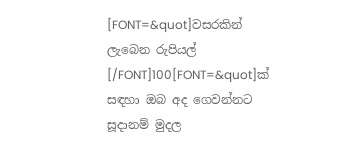[FONT=&quot]වසරකින් ලැබෙන රුපියල් [/FONT]100[FONT=&quot]ක් සඳහා ඔබ අද ගෙවන්නට සූදානම් මුදල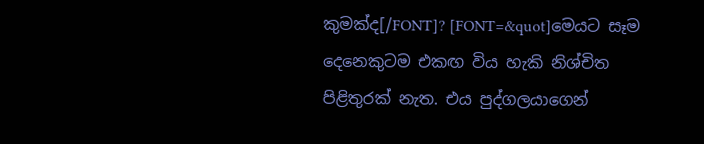කුමක්ද[/FONT]? [FONT=&quot]මෙයට සෑම දෙනෙකුටම එකඟ විය හැකි නිශ්චිත පිළිතුරක් නැත. එය පුද්ගලයාගෙන්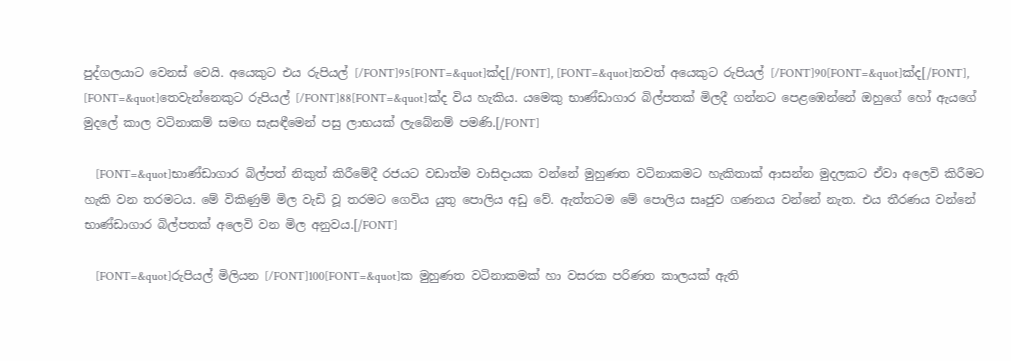පුද්ගලයාට වෙනස් වෙයි. අයෙකුට එය රුපියල් [/FONT]95[FONT=&quot]ක්ද[/FONT], [FONT=&quot]තවත් අයෙකුට රුපියල් [/FONT]90[FONT=&quot]ක්ද[/FONT], [FONT=&quot]තෙවැන්නෙකුට රුපියල් [/FONT]88[FONT=&quot]ක්ද විය හැකිය. යමෙකු භාණ්ඩාගාර බිල්පතක් මිලදී ගන්නට පෙළඹෙන්නේ ඔහුගේ හෝ ඇයගේ මුදලේ කාල වටිනාකම් සමඟ සැසඳීමෙන් පසු ලාභයක් ලැබේනම් පමණි.[/FONT]

    [FONT=&quot]භාණ්ඩාගාර බිල්පත් නිකුත් කිරීමේදී රජයට වඩාත්ම වාසිදායක වන්නේ මුහුණත වටිනාකමට හැකිතාක් ආසන්න මුදලකට ඒවා අලෙවි කිරීමට හැකි වන තරමටය. මේ විකිණුම් මිල වැඩි වූ තරමට ගෙවිය යුතු පොලිය අඩු වේ. ඇත්තටම මේ පොලිය සෘජුව ගණනය වන්නේ නැත. එය තීරණය වන්නේ භාණ්ඩාගාර බිල්පතක් අලෙවි වන මිල අනුවය.[/FONT]

    [FONT=&quot]රුපියල් මිලියන [/FONT]100[FONT=&quot]ක මුහුණත වටිනාකමක් හා වසරක පරිණත කාලයක් ඇති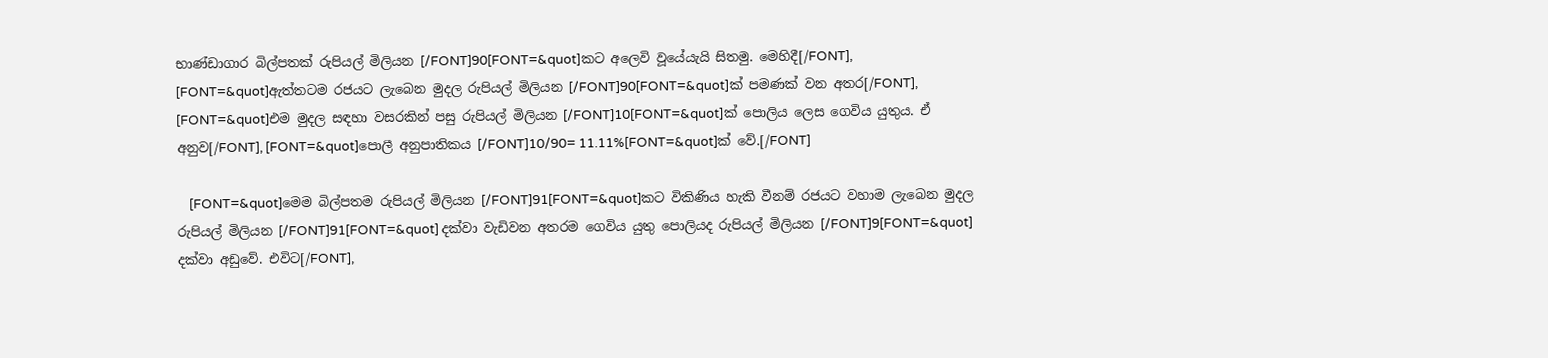භාණ්ඩාගාර බිල්පතක් රුපියල් මිලියන [/FONT]90[FONT=&quot]කට අලෙවි වූයේයැයි සිතමු. මෙහිදී[/FONT], [FONT=&quot]ඇත්තටම රජයට ලැබෙන මුදල රුපියල් මිලියන [/FONT]90[FONT=&quot]ක් පමණක් වන අතර[/FONT], [FONT=&quot]එම මුදල සඳහා වසරකින් පසු රුපියල් මිලියන [/FONT]10[FONT=&quot]ක් පොලිය ලෙස ගෙවිය යුතුය. ඒ අනුව[/FONT], [FONT=&quot]පොලී අනුපාතිකය [/FONT]10/90= 11.11%[FONT=&quot]ක් වේ.[/FONT]

    [FONT=&quot]මෙම බිල්පතම රුපියල් මිලියන [/FONT]91[FONT=&quot]කට විකිණිය හැකි වීනම් රජයට වහාම ලැබෙන මුදල රුපියල් මිලියන [/FONT]91[FONT=&quot] දක්වා වැඩිවන අතරම ගෙවිය යුතු පොලියද රුපියල් මිලියන [/FONT]9[FONT=&quot] දක්වා අඩුවේ. එවිට[/FONT],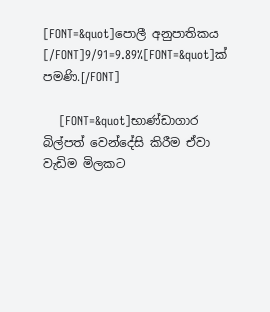[FONT=&quot]පොලී අනුපාතිකය [/FONT]9/91=9.89%[FONT=&quot]ක් පමණි.[/FONT]

    [FONT=&quot]භාණ්ඩාගාර බිල්පත් වෙන්දේසි කිරීම ඒවා වැඩිම මිලකට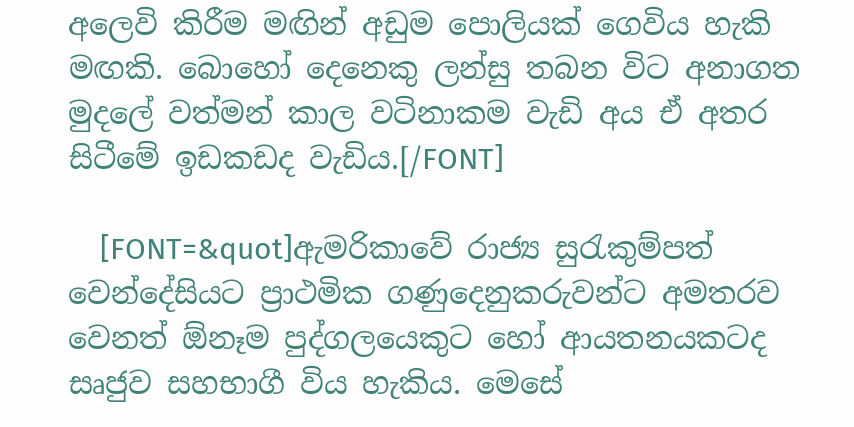අලෙවි කිරීම මඟින් අඩුම පොලියක් ගෙවිය හැකි මඟකි. බොහෝ දෙනෙකු ලන්සු තබන විට අනාගත මුදලේ වත්මන් කාල වටිනාකම වැඩි අය ඒ අතර සිටීමේ ඉඩකඩද වැඩිය.[/FONT]

    [FONT=&quot]ඇමරිකාවේ රාජ්‍ය සුරැකුම්පත් වෙන්දේසියට ප්‍රාථමික ගණුදෙනුකරුවන්ට අමතරව වෙනත් ඕනෑම පුද්ගලයෙකුට හෝ ආයතනයකටද සෘජුව සහභාගී විය හැකිය. මෙසේ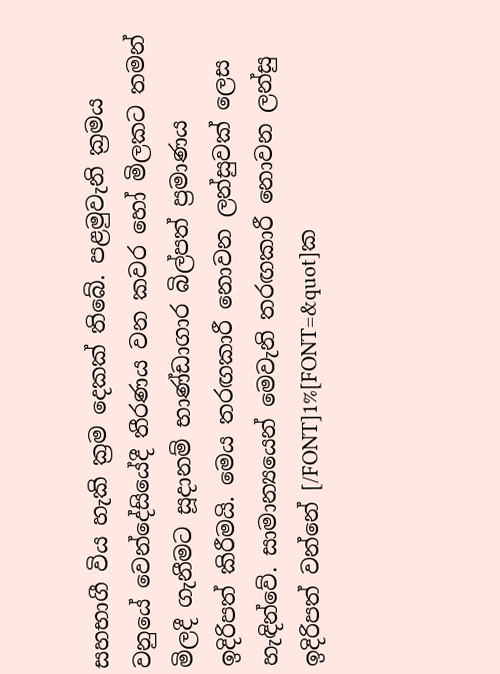සහභාගී විය හැකි ක්‍රම දෙකක් තිබේ. පළමුවැනි ක්‍රමය වනුයේ වෙන්දේසියේදී තීරණය වන කවර හෝ මිලකට තමන් මිලදී ගැනීමට සූදානම් භාණ්ඩාගාර බිල්පත් ප්‍රමාණය ඉදිරිපත් කිරීමයි. මෙය තරඟකාරී නොවන ලන්සුවක් ලෙස හැඳින්වේ. සාමාන්‍යයෙන් මෙවැනි තරඟකාරී නොවන ලන්සු ඉදිරිපත් වන්නේ [/FONT]1%[FONT=&quot]ක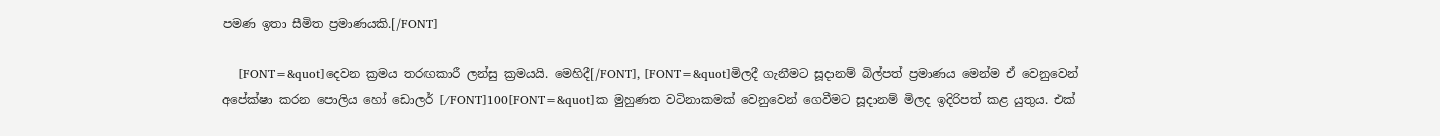පමණ ඉතා සීමිත ප්‍රමාණයකි.[/FONT]

    [FONT=&quot]දෙවන ක්‍රමය තරඟකාරී ලන්සු ක්‍රමයයි. මෙහිදී[/FONT], [FONT=&quot]මිලදී ගැනීමට සූදානම් බිල්පත් ප්‍රමාණය මෙන්ම ඒ වෙනුවෙන් අපේක්ෂා කරන පොලිය හෝ ඩොලර් [/FONT]100[FONT=&quot]ක මුහුණත වටිනාකමක් වෙනුවෙන් ගෙවීමට සූදානම් මිලද ඉදිරිපත් කළ යුතුය. එක්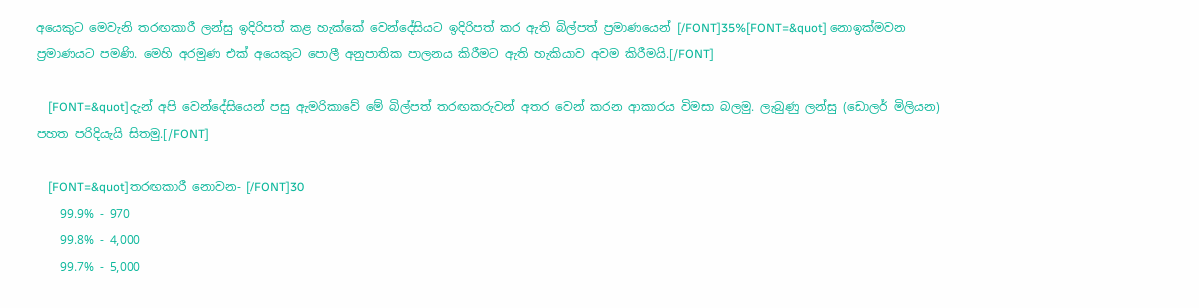අයෙකුට මෙවැනි තරඟකාරී ලන්සු ඉදිරිපත් කළ හැක්කේ වෙන්දේසියට ඉදිරිපත් කර ඇති බිල්පත් ප්‍රමාණයෙන් [/FONT]35%[FONT=&quot] නොඉක්මවන ප්‍රමාණයට පමණි. මෙහි අරමුණ එක් අයෙකුට පොලී අනුපාතික පාලනය කිරීමට ඇති හැකියාව අවම කිරීමයි.[/FONT]

    [FONT=&quot]දැන් අපි වෙන්දේසියෙන් පසු ඇමරිකාවේ මේ බිල්පත් තරඟකරුවන් අතර වෙන් කරන ආකාරය විමසා බලමු. ලැබුණු ලන්සු (ඩොලර් මිලියන) පහත පරිදියැයි සිතමු.[/FONT]

    [FONT=&quot]තරඟකාරී නොවන- [/FONT]30
    99.9% - 970
    99.8% - 4,000
    99.7% - 5,000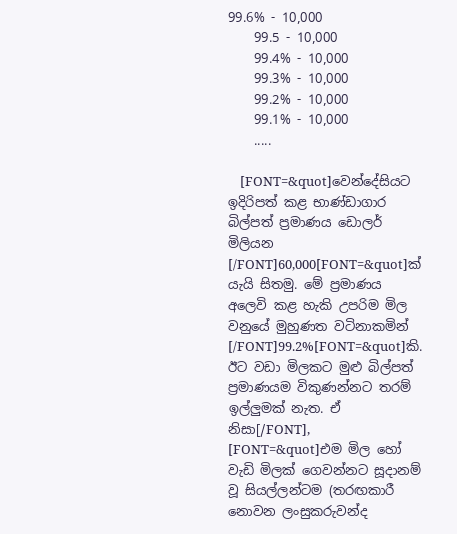99.6% - 10,000
    99.5 - 10,000
    99.4% - 10,000
    99.3% - 10,000
    99.2% - 10,000
    99.1% - 10,000
    .....

    [FONT=&quot]වෙන්දේසියට ඉදිරිපත් කළ භාණ්ඩාගාර බිල්පත් ප්‍රමාණය ඩොලර් මිලියන [/FONT]60,000[FONT=&quot]ක් යැයි සිතමු. මේ ප්‍රමාණය අලෙවි කළ හැකි උපරිම මිල වනුයේ මුහුණත වටිනාකමින් [/FONT]99.2%[FONT=&quot]කි. ඊට වඩා මිලකට මුළු බිල්පත් ප්‍රමාණයම විකුණන්නට තරම් ඉල්ලුමක් නැත. ඒ නිසා[/FONT], [FONT=&quot]එම මිල හෝ වැඩි මිලක් ගෙවන්නට සූදානම් වූ සියල්ලන්ටම (තරඟකාරී නොවන ලංසුකරුවන්ද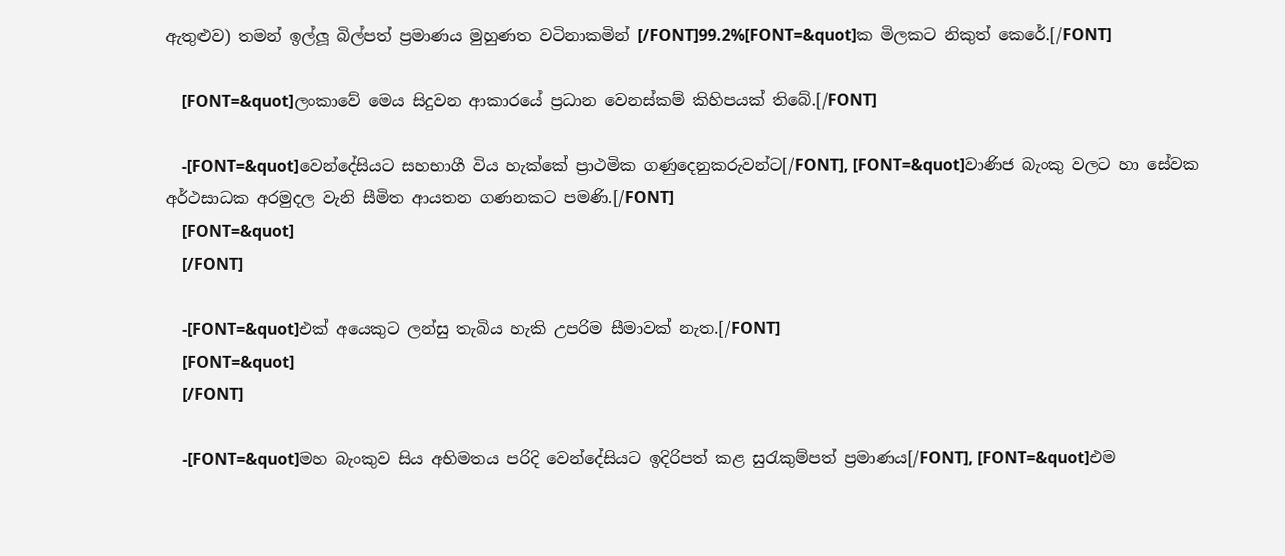ඇතුළුව) තමන් ඉල්ලූ බිල්පත් ප්‍රමාණය මුහුණත වටිනාකමින් [/FONT]99.2%[FONT=&quot]ක මිලකට නිකුත් කෙරේ.[/FONT]

    [FONT=&quot]ලංකාවේ මෙය සිදුවන ආකාරයේ ප්‍රධාන වෙනස්කම් කිහිපයක් තිබේ.[/FONT]

    -[FONT=&quot]වෙන්දේසියට සහභාගී විය හැක්කේ ප්‍රාථමික ගණුදෙනුකරුවන්ට[/FONT], [FONT=&quot]වාණිජ බැංකු වලට හා සේවක අර්ථසාධක අරමුදල වැනි සීමිත ආයතන ගණනකට පමණි.[/FONT]
    [FONT=&quot]
    [/FONT]

    -[FONT=&quot]එක් අයෙකුට ලන්සු තැබිය හැකි උපරිම සීමාවක් නැත.[/FONT]
    [FONT=&quot]
    [/FONT]

    -[FONT=&quot]මහ බැංකුව සිය අභිමතය පරිදි වෙන්දේසියට ඉදිරිපත් කළ සුරැකුම්පත් ප්‍රමාණය[/FONT], [FONT=&quot]එම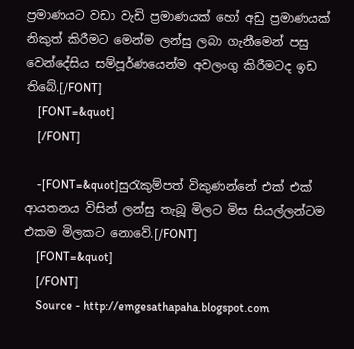ප්‍රමාණයට වඩා වැඩි ප්‍රමාණයක් හෝ අඩු ප්‍රමාණයක් නිකුත් කිරීමට මෙන්ම ලන්සු ලබා ගැනීමෙන් පසු වෙන්දේසිය සම්පූර්ණයෙන්ම අවලංගු කිරීමටද ඉඩ තිබේ.[/FONT]
    [FONT=&quot]
    [/FONT]

    -[FONT=&quot]සුරැකුම්පත් විකුණන්නේ එක් එක් ආයතනය විසින් ලන්සු තැබූ මිලට මිස සියල්ලන්ටම එකම මිලකට නොවේ.[/FONT]
    [FONT=&quot]
    [/FONT]
    Source - http://emgesathapaha.blogspot.com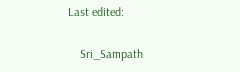Last edited:

    Sri_Sampath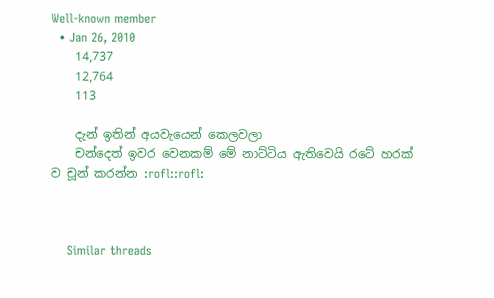Well-known member
  • Jan 26, 2010
    14,737
    12,764
    113

    දැන් ඉතින් අයවැයෙන් කෙලවලා
    චන්දෙත් ඉවර වෙනකම් මේ නාට්ටිය ඇතිවෙයි රටේ හරක් ව චූන් කරන්න :rofl::rofl:



    Similar threads